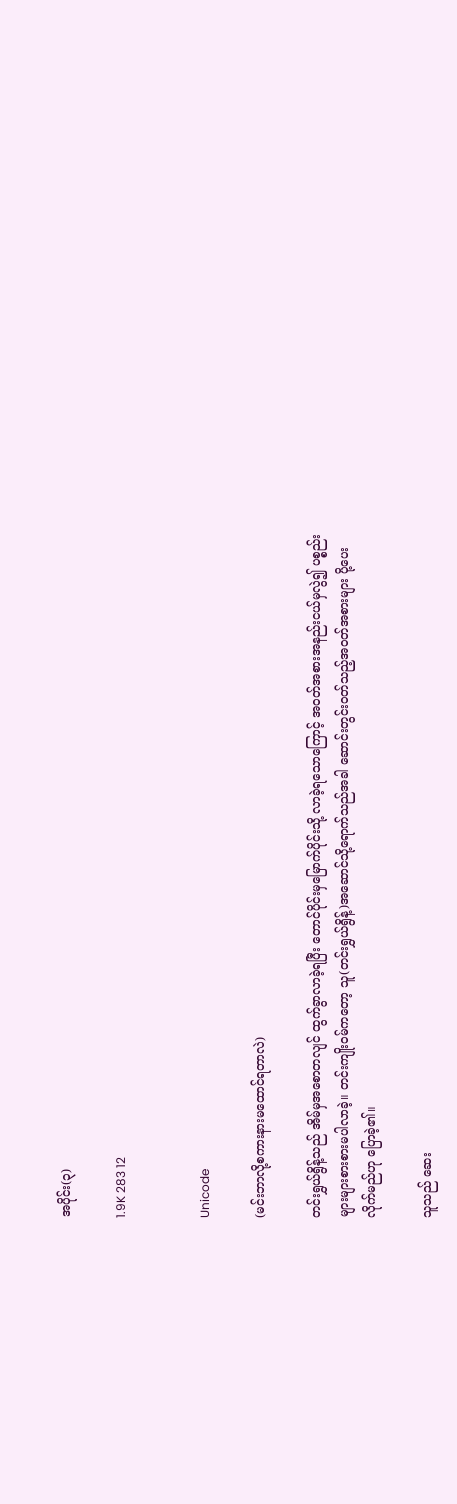အပိုင်း(၃)

1.9K 283 12


Unicode

(မင်းဘာလို့စကားနားမထောင်ရတာလဲ)

တင်းရွှယ်ရွိန့်သည် အိမ်မှအစောတလျင် ထွက်ခွာလာခဲ့ရပြီး တောင်ပိုင်းမှမြောက်ပိုင်းသို့ လာခဲ့ရသောကြောင့် အဝတ်အစားအနည်းငယ်မှလွဲ၍ ပစ္စည်းများများစားစားမပါလာခဲ့။ တင်းကျိုးဝမ်ကတော့ သူ(တင်းရွှယ်ရွိန့်)အဆောင်သို့ရောက်သည်အခါ ဆောင်းတွင်းဝတ်သည့်အဝတ်အစားများ ပို့ပေးလိုက်မည်ဟု ပြောခဲ့၏။

သူသည် ဆေး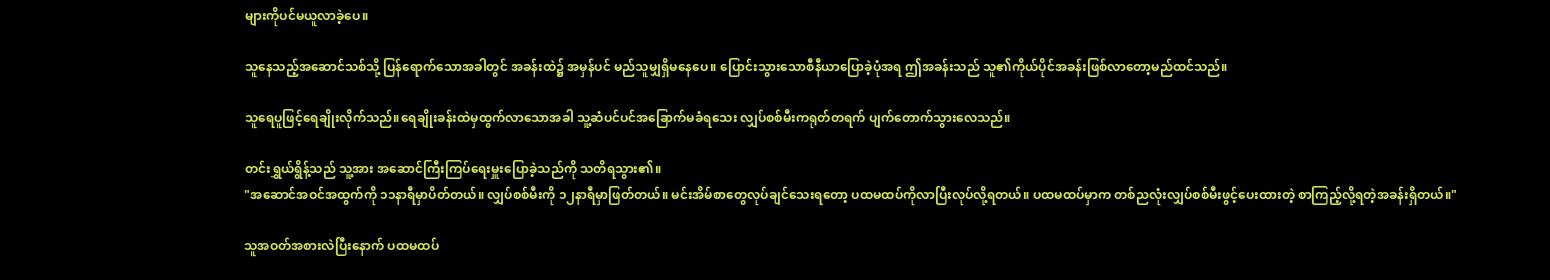များကိုပင်မယူလာခဲ့ပေ။

သူနေသည့်အဆောင်သစ်သို့ ပြန်ရောက်သောအခါတွင် အခန်းထဲ၌ အမှန်ပင် မည်သူမျှရှိမနေပေ။ ပြောင်းသွားသောစီနီယာပြောခဲ့ပုံအရ ဤအခန်းသည် သူ၏ကိုယ်ပိုင်အခန်းဖြစ်လာတော့မည်ထင်သည်။

သူရေပူဖြင့်ရေချိုးလိုက်သည်။ရေချိုးခန်းထဲမှထွက်လာသောအခါ သူ့ဆံပင်ပင်အခြောက်မခံရသေး လျှပ်စစ်မီးကရုတ်တရက် ပျက်တောက်သွားလေသည်။

တင်းရွှယ်ရွိန့်သည် သူ့အား အဆောင်ကြီးကြပ်ရေးမှူးပြောခဲ့သည်ကို သတိရသွား၏။
"အဆောင်အဝင်အထွက်ကို ၁၁နာရီမှာပိတ်တယ်။ လျှပ်စစ်မီးကို ၁၂နာရီမှာဖြတ်တယ်။ မင်းအိမ်စာတွေလုပ်ချင်သေးရတော့ ပထမထပ်ကိုလာပြီးလုပ်လို့ရတယ်။ ပထမထပ်မှာက တစ်ညလုံးလျှပ်စစ်မီးဖွင့်ပေးထားတဲ့ စာကြည့်လို့ရတဲ့အခန်းရှိတယ်။"

သူအဝတ်အစားလဲပြီးနောက် ပထမထပ်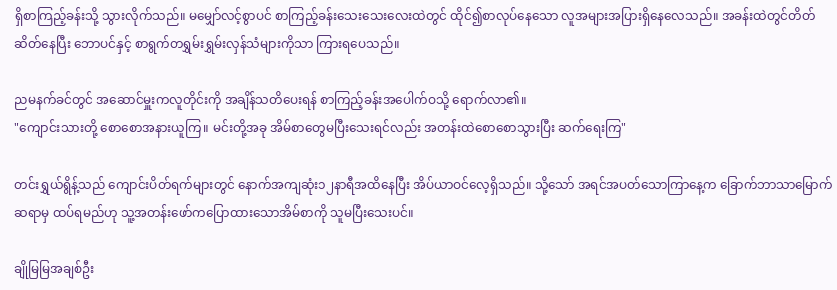ရှိစာကြည့်ခန်းသို့ သွားလိုက်သည်။ မမျှော်လင့်စွာပင် စာကြည့်ခန်းသေးသေးလေးထဲတွင် ထိုင်၍စာလုပ်နေသော လူအများအပြားရှိနေလေသည်။ အခန်းထဲတွင်တိတ်ဆိတ်နေပြီး ဘောပင်နှင့် စာရွက်တရွှမ်းရွှမ်းလှန်သံများကိုသာ ကြားရပေသည်။

ညမနက်ခင်တွင် အဆောင်မှူးကလူတိုင်းကို အချိန်သတိပေးရန် စာကြည့်ခန်းအပေါက်ဝသို့ ရောက်လာ၏။
"ကျောင်းသားတို့ စောစောအနားယူကြ။ မင်းတို့အခု အိမ်စာတွေမပြီးသေးရင်လည်း အတန်းထဲစောစောသွားပြီး ဆက်ရေးကြ"

တင်းရွှယ်ရွိန့်သည် ကျောင်းပိတ်ရက်များတွင် နောက်အကျဆုံး၁၂နာရီအထိနေပြီး အိပ်ယာဝင်လေ့ရှိသည်။ သို့သော် အရင်အပတ်သောကြာနေ့က ခြောက်ဘာသာမြောက်ဆရာမှ ထပ်ရမည်ဟု သူ့အတန်းဖော်ကပြောထားသောအိမ်စာကို သူမပြီးသေးပင်။

ချိုမြမြအချစ်ဦး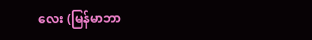လေး (မြန်မာဘာ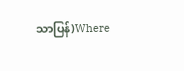သာပြန်)Where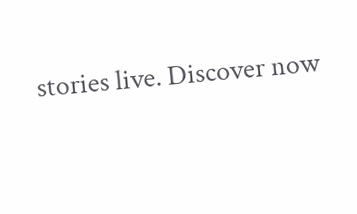stories live. Discover now